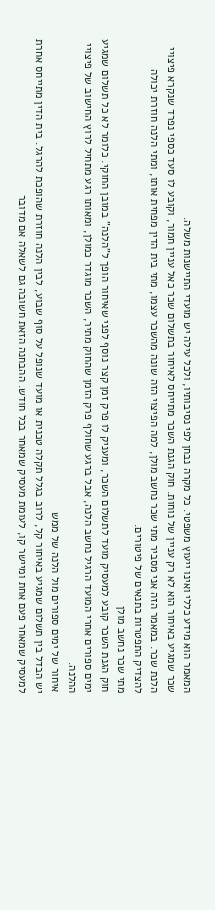המאמר הוא מידע כללי ואינו ייעוץ משפטי. כל מקרה נבחן לפי נסיבותיו, ולכל עילה יש מועדי התיישנות משלה.
שכר שמגיע באיחור הוא לא רק עניין של נוחות. חוק הגנת השכר מתייחס לאיחור בתשלום שכר כאל עניין חמור, וקובע לו סעד כספי נפרד שנקרא פיצויי הלנת שכר. במאמר הזה אני מסביר מתי שכר נחשב מולן, למה הפיצוי הזה שונה מהשכר עצמו, מתי בית הדין מפחית אותו, ומתי הלנה חוזרת יכולה להצדיק התפטרות בתנאים של פיטורים.
מתי שכר נחשב מולן
חוק הגנת השכר קובע למעסיק מועד לתשלום השכר, ומעניק לו פרק זמן קצר נוסף לפני שאיחור הופך ל"הלנה" במובן החוקי. כלומר לא כל תשלום שמגיע ימים ספורים אחרי המועד הרגיל נחשב הלנה, אבל ברגע שחולף פרק הזמן שהחוק מתיר, השכר מוגדר כמולן, ומאותו רגע מתחיל לרוץ החישוב של פיצויי ההלנה.
איחור של ימים ספורים מול הלנה של ממש
יש הבדל בין תשלום שמגיע באיחור קל, לרוב בגלל תקלה טכנית או מועד שנופל על סוף שבוע, לבין הלנה חוזרת שהופכת להרגל. בית הדין מתייחס אחרת למעסיק שמאחר פעם אחת ומיישר קו, לעומת מעסיק שמאחר בכל חודש. ההבחנה הזאת חשובה גם לשאלה אם מדובר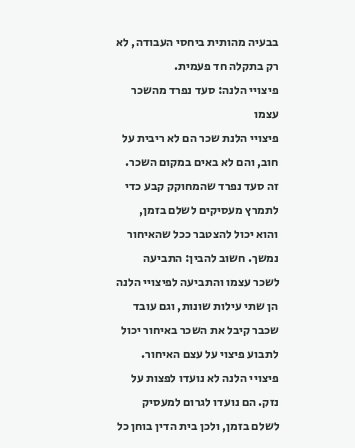בבעיה מהותית ביחסי העבודה, לא רק בתקלה חד פעמית.
פיצויי הלנה: סעד נפרד מהשכר עצמו
פיצויי הלנת שכר הם לא ריבית על חוב, והם לא באים במקום השכר. זה סעד נפרד שהמחוקק קבע כדי לתמרץ מעסיקים לשלם בזמן, והוא יכול להצטבר ככל שהאיחור נמשך. חשוב להבין: התביעה לשכר עצמו והתביעה לפיצויי הלנה הן שתי עילות שונות, וגם עובד שכבר קיבל את השכר באיחור יכול לתבוע פיצוי על עצם האיחור.
פיצויי הלנה לא נועדו לפצות על נזק. הם נועדו לגרום למעסיק לשלם בזמן, ולכן בית הדין בוחן כל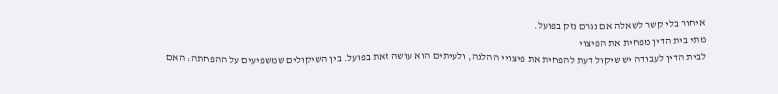איחור בלי קשר לשאלה אם נגרם נזק בפועל.
מתי בית הדין מפחית את הפיצוי
לבית הדין לעבודה יש שיקול דעת להפחית את פיצויי ההלנה, ולעיתים הוא עושה זאת בפועל. בין השיקולים שמשפיעים על ההפחתה: האם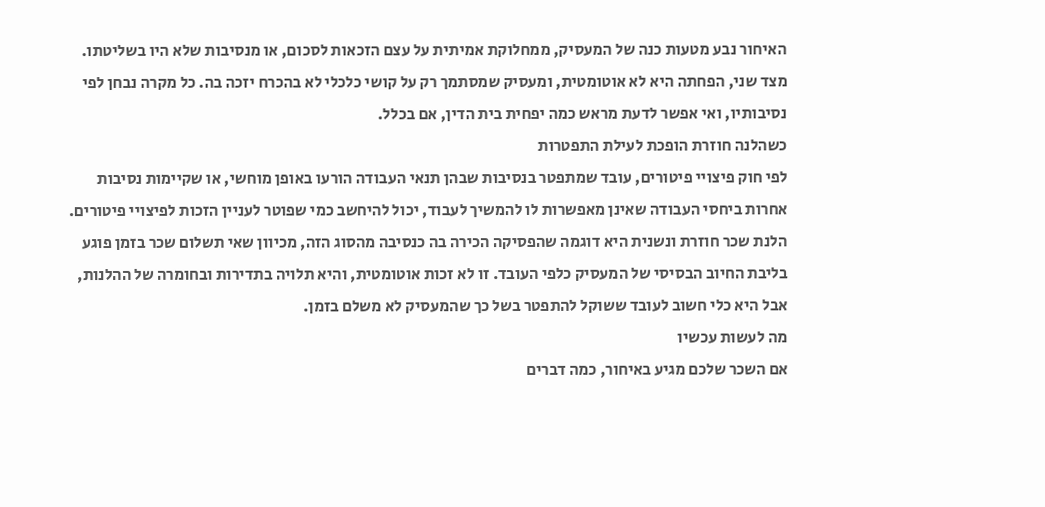האיחור נבע מטעות כנה של המעסיק, ממחלוקת אמיתית על עצם הזכאות לסכום, או מנסיבות שלא היו בשליטתו. מצד שני, הפחתה היא לא אוטומטית, ומעסיק שמסתמך רק על קושי כלכלי לא בהכרח יזכה בה. כל מקרה נבחן לפי נסיבותיו, ואי אפשר לדעת מראש כמה יפחית בית הדין, אם בכלל.
כשהלנה חוזרת הופכת לעילת התפטרות
לפי חוק פיצויי פיטורים, עובד שמתפטר בנסיבות שבהן תנאי העבודה הורעו באופן מוחשי, או שקיימות נסיבות אחרות ביחסי העבודה שאינן מאפשרות לו להמשיך לעבוד, יכול להיחשב כמי שפוטר לעניין הזכות לפיצויי פיטורים. הלנת שכר חוזרת ונשנית היא דוגמה שהפסיקה הכירה בה כנסיבה מהסוג הזה, מכיוון שאי תשלום שכר בזמן פוגע בליבת החיוב הבסיסי של המעסיק כלפי העובד. זו לא זכות אוטומטית, והיא תלויה בתדירות ובחומרה של ההלנות, אבל היא כלי חשוב לעובד ששוקל להתפטר בשל כך שהמעסיק לא משלם בזמן.
מה לעשות עכשיו
אם השכר שלכם מגיע באיחור, כמה דברים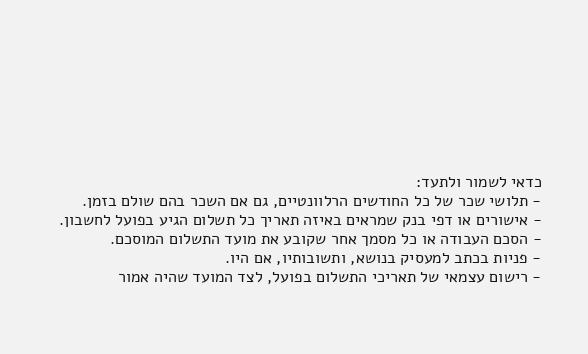כדאי לשמור ולתעד:
- תלושי שכר של כל החודשים הרלוונטיים, גם אם השכר בהם שולם בזמן.
- אישורים או דפי בנק שמראים באיזה תאריך כל תשלום הגיע בפועל לחשבון.
- הסכם העבודה או כל מסמך אחר שקובע את מועד התשלום המוסכם.
- פניות בכתב למעסיק בנושא, ותשובותיו, אם היו.
- רישום עצמאי של תאריכי התשלום בפועל, לצד המועד שהיה אמור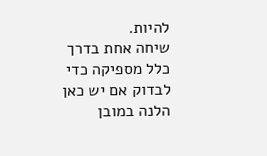להיות.
שיחה אחת בדרך כלל מספיקה כדי לבדוק אם יש כאן הלנה במובן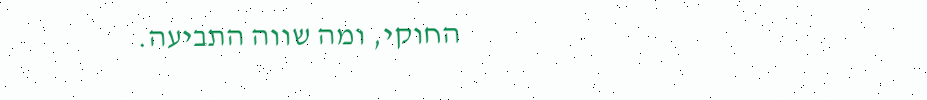החוקי, ומה שווה התביעה.